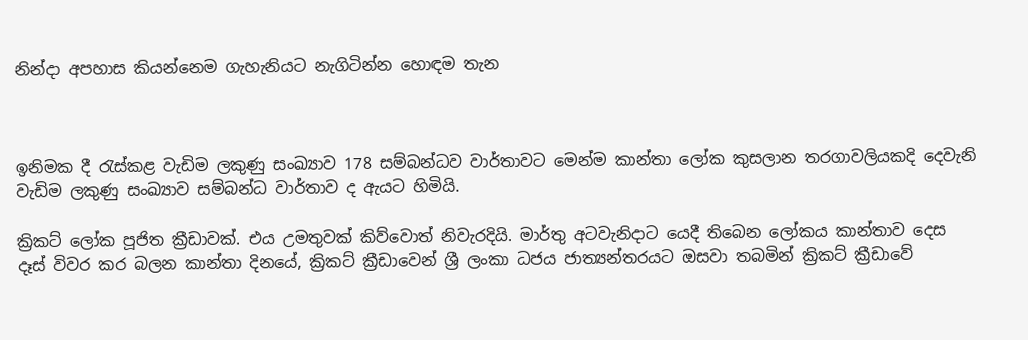නින්දා අපහාස කියන්නෙම ගැහැනියට නැගිටින්න හොඳම තැන



ඉනිමක දී රැස්කළ වැඩිම ලකුණු සංඛ්‍යාව 178 සම්බන්ධව වාර්තාවට මෙන්ම කාන්තා ලෝක කුසලාන තරගාවලියකදි දෙවැනි වැඩිම ලකුණු සංඛ්‍යාව සම්බන්ධ වාර්තාව ද ඇයට හිමියි.

ක්‍රිකට් ලෝක පූජිත ක්‍රීඩාවක්. එය උමතුවක් කිව්වොත් නිවැරදියි. මාර්තු අටවැනිදාට යෙදී තිබෙන ලෝකය කාන්තාව දෙස දෑස් විවර කර බලන කාන්තා දිනයේ, ක්‍රිකට් ක්‍රීඩාවෙන් ශ්‍රී ලංකා ධජය ජාත්‍යන්තරයට ඔසවා තබමින් ක්‍රිකට් ක්‍රීඩාවේ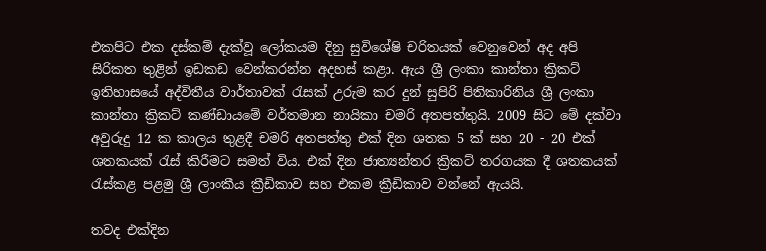එකපිට එක දස්කම් දැක්වූ ලෝකයම දිනු සුවිශේෂි චරිතයක් වෙනුවෙන් අද අපි සිරිකත තුළින් ඉඩකඩ වෙන්කරන්න අදහස් කළා. ඇය ශ්‍රී ලංකා කාන්තා ක්‍රිකට් ඉතිහාසයේ අද්විතීය වාර්තාවක් රැසක් උරුම කර දුන් සුපිරි පිතිකාරිනිය ශ්‍රී ලංකා කාන්තා ක්‍රිකට් කණ්ඩායමේ වර්තමාන නායිකා චමරි අතපත්තුයි. 2009 සිට මේ දක්වා අවුරුදු 12 ක කාලය තුළදී චමරි අතපත්තු එක් දින ශතක 5 ක් සහ 20 - 20 එක් ශතකයක් රැස් කිරීමට සමත් විය. එක් දින ජාත්‍යන්තර ක්‍රිකට් තරගයක දී ශතකයක් රැස්කළ පළමු ශ්‍රී ලාංකීය ක්‍රීඩිකාව සහ එකම ක්‍රීඩිකාව වන්නේ ඇයයි.

තවද එක්දින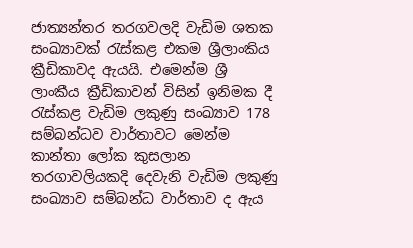ජාත්‍යන්තර තරගවලදි වැඩිම ශතක සංඛ්‍යාවක් රැස්කළ එකම ශ්‍රීලාංකිය ක්‍රීඩිකාවද ඇයයි. එමෙන්ම ශ්‍රී ලාංකීය ක්‍රීඩිකාවන් විසින් ඉනිමක දී රැස්කළ වැඩිම ලකුණු සංඛ්‍යාව 178 සම්බන්ධව වාර්තාවට මෙන්ම කාන්තා ලෝක කුසලාන තරගාවලියකදි දෙවැනි වැඩිම ලකුණු සංඛ්‍යාව සම්බන්ධ වාර්තාව ද ඇය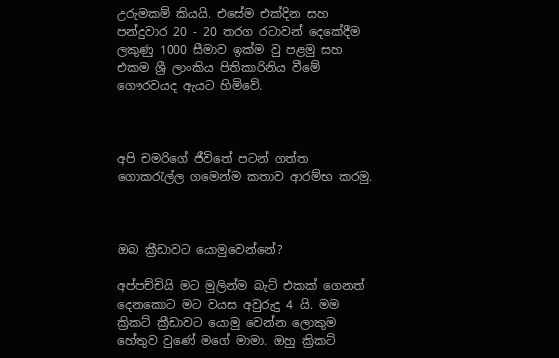උරුමකම් කියයි. එසේම එක්දින සහ පන්දුවාර 20 - 20 තරග රටාවන් දෙකේදීම ලකුණු 1000 සීමාව ඉක්ම වු පළමු සහ එකම ශ්‍රී ලාංකිය පිතිකාරිනිය වීමේ ගෞරවයද ඇයට හිමිවේ.



අපි චමරිගේ ජීවිතේ පටන් ගත්ත ගොකරැල්ල ගමෙන්ම කතාව ආරම්භ කරමු.



ඔබ ක්‍රීඩාවට යොමුවෙන්නේ?

අප්පච්චියි මට මුලින්ම බැට් එකක් ගෙනත් දෙනකොට මට වයස අවුරුදු 4 යි. මම ක්‍රිකට් ක්‍රීඩාවට යොමු වෙන්න ලොකුම හේතුව වුණේ මගේ මාමා. ඔහු ක්‍රිකට්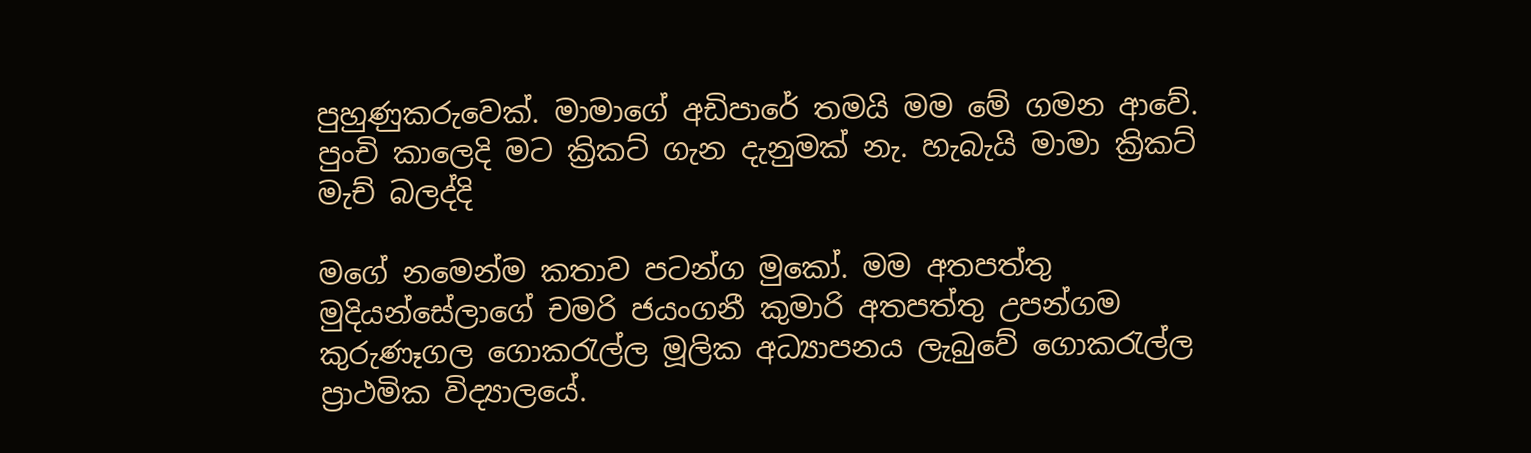පුහුණුකරුවෙක්. මාමාගේ අඩිපාරේ තමයි මම මේ ගමන ආවේ. පුංචි කාලෙදි මට ක්‍රිකට් ගැන දැනුමක් නැ. හැබැයි මාමා ක්‍රිකට් මැච් බලද්දි

මගේ නමෙන්ම කතාව පටන්ග මුකෝ. මම අතපත්තු මුදියන්සේලාගේ චමරි ජයංගනී කුමාරි අතපත්තු උපන්ගම කුරුණෑගල ගොකරැල්ල මූලික අධ්‍යාපනය ලැබුවේ ගොකරැල්ල ප්‍රාථමික විද්‍යාලයේ.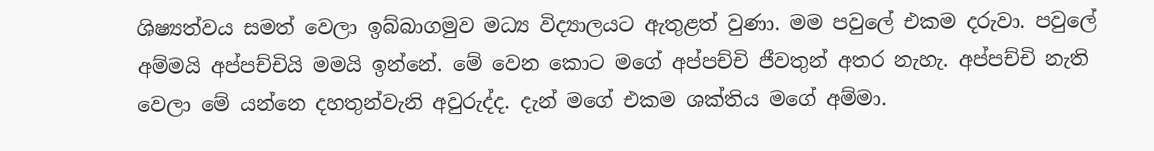ශිෂ්‍යත්වය සමත් වෙලා ඉබ්බාගමුව මධ්‍ය විද්‍යාලයට ඇතුළත් වුණා. මම පවුලේ එකම දරුවා. පවුලේ අම්මයි අප්පච්චියි මමයි ඉන්නේ. මේ වෙන කොට මගේ අප්පච්චි ජීවතුන් අතර නැහැ. අප්පච්චි නැති වෙලා මේ යන්නෙ දහතුන්වැනි අවුරුද්ද. දැන් මගේ එකම ශක්තිය මගේ අම්මා.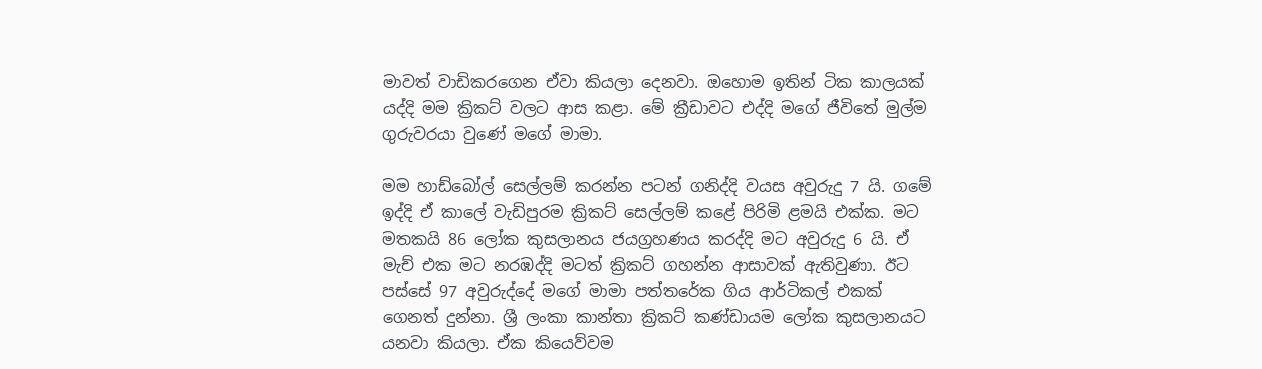මාවත් වාඩිකරගෙන ඒවා කියලා දෙනවා. ඔහොම ඉතින් ටික කාලයක් යද්දි මම ක්‍රිකට් වලට ආස කළා. මේ ක්‍රීඩාවට එද්දි මගේ ජීවිතේ මුල්ම ගුරුවරයා වුණේ මගේ මාමා.

මම හාඩ්බෝල් සෙල්ලම් කරන්න පටන් ගනිද්දි වයස අවුරුදු 7 යි. ගමේ ඉද්දි ඒ කාලේ වැඩිපුරම ක්‍රිකට් සෙල්ලම් කළේ පිරිමි ළමයි එක්ක. මට මතකයි 86 ලෝක කුසලානය ජයග්‍රහණය කරද්දි මට අවුරුදු 6 යි. ඒ මැච් එක මට නරඹද්දි මටත් ක්‍රිකට් ගහන්න ආසාවක් ඇතිවුණා. ඊට පස්සේ 97 අවුරුද්දේ මගේ මාමා පත්තරේක ගිය ආර්ටිකල් එකක් ගෙනත් දුන්නා. ශ්‍රී ලංකා කාන්තා ක්‍රිකට් කණ්ඩායම ලෝක කුසලානයට යනවා කියලා. ඒක කියෙව්වම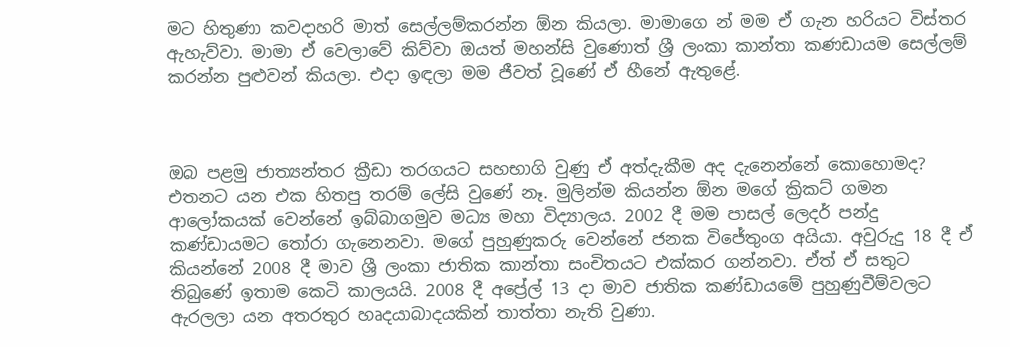මට හිතුණා කවදාහරි මාත් සෙල්ලම්කරන්න ඕන කියලා. මාමාගෙ න් මම ඒ ගැන හරියට විස්තර ඇහැව්වා. මාමා ඒ වෙලාවේ කිව්වා ඔයත් මහන්සි වුණොත් ශ්‍රී ලංකා කාන්තා කණඩායම සෙල්ලම් කරන්න පුළුවන් කියලා. එදා ඉඳලා මම ජීවත් වූණේ ඒ හීනේ ඇතුළේ.



ඔබ පළමු ජාත්‍යන්තර ක්‍රීඩා තරගයට සහභාගි වුණු ඒ අත්දැකීම අද දැනෙන්නේ කොහොමද?
එතනට යන එක හිතපු තරම් ලේසි වුණේ නෑ. මුලින්ම කියන්න ඕන මගේ ක්‍රිකට් ගමන ආලෝකයක් වෙන්නේ ඉබ්බාගමුව මධ්‍ය මහා විද්‍යාලය. 2002 දී මම පාසල් ලෙදර් පන්දු කණ්ඩායමට තෝරා ගැනෙනවා. මගේ පුහුණුකරු වෙන්නේ ජනක විජේතුංග අයියා. අවුරුදු 18 දී ඒ කියන්නේ 2008 දී මාව ශ්‍රී ලංකා ජාතික කාන්තා සංචිතයට එක්කර ගන්නවා. ඒත් ඒ සතුට තිබුණේ ඉතාම කෙටි කාලයයි. 2008 දී අප්‍රේල් 13 දා මාව ජාතික කණ්ඩායමේ පුහුණුවීම්වලට ඇරලලා යන අතරතුර හෘදයාබාදයකින් තාත්තා නැති වුණා.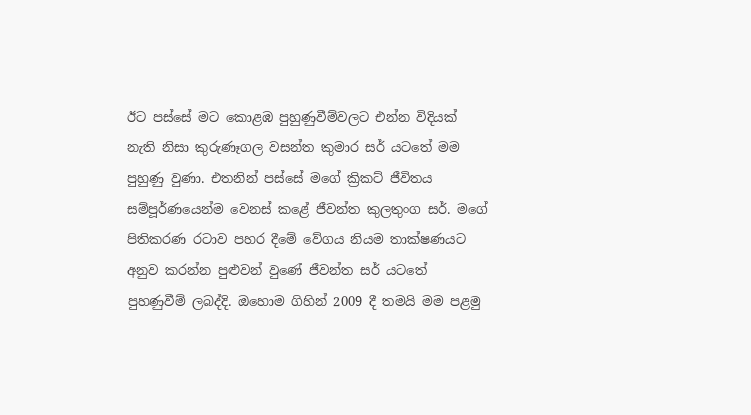ඊට පස්සේ මට කොළඹ පුහුණුවීම්වලට එන්න විදියක් නැති නිසා කුරුණෑගල වසන්ත කුමාර සර් යටතේ මම පුහුණු වුණා. එතනින් පස්සේ මගේ ක්‍රිකට් ජීවිතය සම්පූර්ණයෙන්ම වෙනස් කළේ ජීවන්ත කුලතුංග සර්. මගේ පිතිකරණ රටාව පහර දීමේ වේගය නියම තාක්ෂණයට අනුව කරන්න පුළුවන් වුණේ ජීවන්ත සර් යටතේ පුහණුවීම් ලබද්දි. ඔහොම ගිහින් 2009 දී තමයි මම පළමු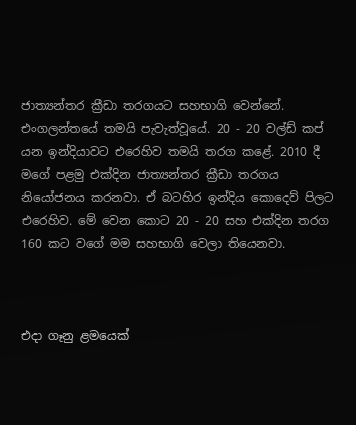ජාත්‍යන්තර ක්‍රීඩා තරගයට සහභාගි වෙන්නේ. එංගලන්තයේ තමයි පැවැත්වූයේ. 20 - 20 වල්ඩ් කප් යන ඉන්දියාවට එරෙහිව තමයි තරග කළේ. 2010 දී මගේ පළමු එක්දින ජාත්‍යන්තර ක්‍රීඩා තරගය නියෝජනය කරනවා. ඒ බටහිර ඉන්දිය කොදෙව් පිලට එරෙහිව. මේ වෙන කොට 20 - 20 සහ එක්දින තරග 160 කට වගේ මම සහභාගි වෙලා තියෙනවා.



එදා ගෑනු ළමයෙක්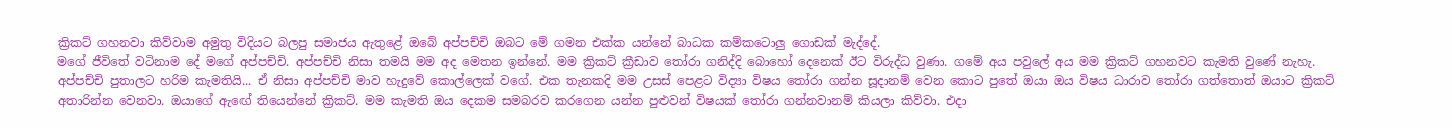ක්‍රිකට් ගහනවා කිව්වාම අමුතු විදියට බලපු සමාජය ඇතුළේ ඔබේ අප්පච්චි ඔබට මේ ගමන එක්ක යන්නේ බාධක කම්කටොලු ගොඩක් මැද්දේ.
මගේ ජීවිතේ වටිනාම දේ මගේ අප්පච්චි. අප්පච්චි නිසා තමයි මම අද මෙතන ඉන්නේ. මම ක්‍රිකට් ක්‍රීඩාව තෝරා ගනිද්දි බොහෝ දෙනෙක් ඊට විරුද්ධ වුණා. ගමේ අය පවුලේ අය මම ක්‍රිකට් ගහනවට කැමති වුණේ නැහැ. අප්පච්චි පුතාලට හරිම කැමතියි... ඒ නිසා අප්පච්චි මාව හැදුවේ කොල්ලෙක් වගේ. එක තැනකදි මම උසස් පෙළට විද්‍යා විෂය තෝරා ගන්න සූදානම් වෙන කොට පුතේ ඔයා ඔය විෂය ධාරාව තෝරා ගත්තොත් ඔයාට ක්‍රිකට් අතාරින්න වෙනවා. ඔයාගේ ඇඟේ තියෙන්නේ ක්‍රිකට්. මම කැමති ඔය දෙකම සමබරව කරගෙන යන්න පුළුවන් විෂයක් තෝරා ගන්නවානම් කියලා කිව්වා. එදා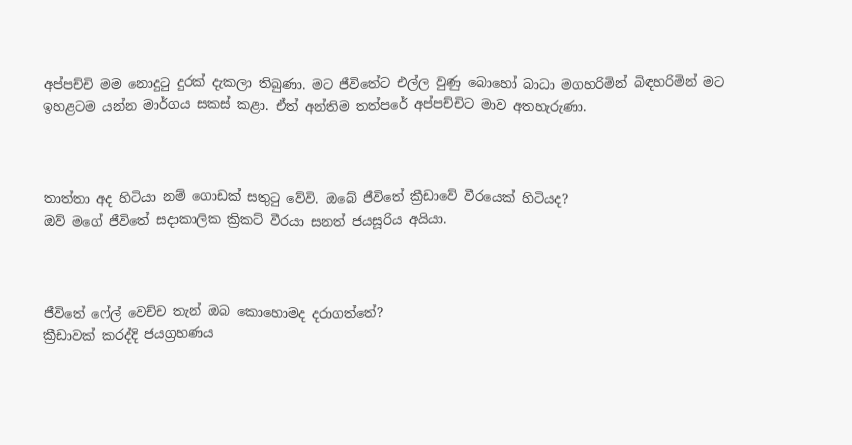අප්පච්චි මම නොදුටු දුරක් දැකලා තිබුණා. මට ජීවිතේට එල්ල වුණු බොහෝ බාධා මගහරිමින් බිඳහරිමින් මට ඉහළටම යන්න මාර්ගය සකස් කළා. ඒත් අන්තිම තත්පරේ අප්පච්චිට මාව අතහැරුණා.



තාත්තා අද හිටියා නම් ගොඩක් සතුටු වේවි. ඔබේ ජීවිතේ ක්‍රීඩාවේ වීරයෙක් හිටියද?
ඔව් මගේ ජීවිතේ සදාකාලික ක්‍රිකට් වීරයා සනත් ජයසූරිය අයියා.



ජීවිතේ ෆේල් වෙච්ච තැන් ඔබ කොහොමද දරාගත්තේ?
ක්‍රීඩාවක් කරද්දි ජයග්‍රහණය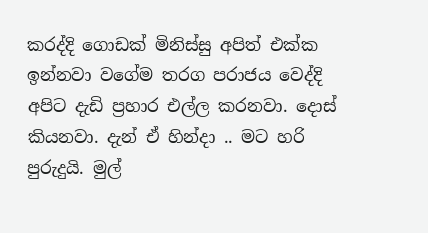කරද්දි ගොඩක් මිනිස්සු අපිත් එක්ක ඉන්නවා වගේම තරග පරාජය වෙද්දි අපිට දැඩි ප්‍රහාර එල්ල කරනවා. දොස් කියනවා. දැන් ඒ හින්දා .. මට හරි පුරුදුයි. මුල්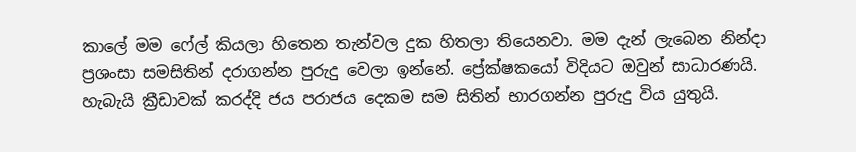කාලේ මම ෆේල් කියලා හිතෙන තැන්වල දුක හිතලා තියෙනවා. මම දැන් ලැබෙන නින්දා ප්‍රශංසා සමසිතින් දරාගන්න පුරුදු වෙලා ඉන්නේ. ප්‍රේක්ෂකයෝ විදියට ඔවුන් සාධාරණයි. හැබැයි ක්‍රීඩාවක් කරද්දි ජය පරාජය දෙකම සම සිතින් භාරගන්න පුරුදු විය යුතුයි.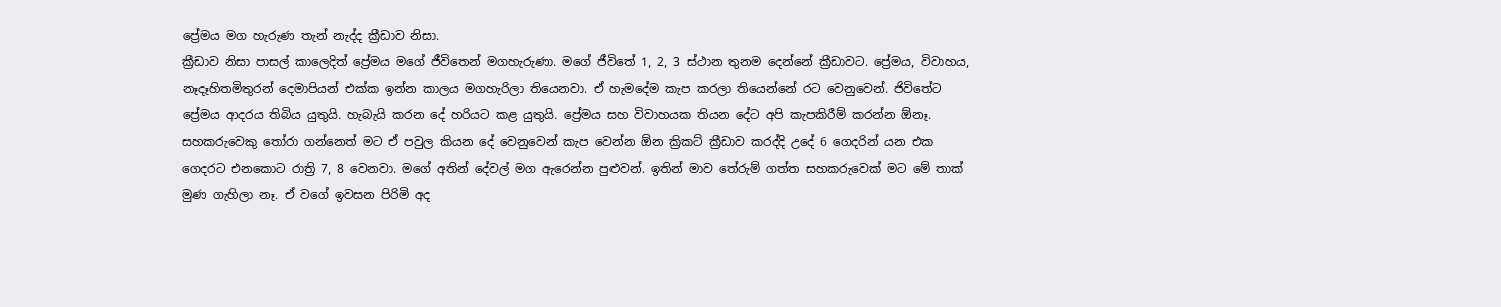ප්‍රේමය මග හැරුණ තැන් නැද්ද ක්‍රීඩාව නිසා.
ක්‍රීඩාව නිසා පාසල් කාලෙදිත් ප්‍රේමය මගේ ජීවිතෙන් මගහැරුණා. මගේ ජීවිතේ 1, 2, 3 ස්ථාන තුනම දෙන්නේ ක්‍රීඩාවට. ප්‍රේමය, විවාහය, නෑදෑහිතමිතුරන් දෙමාපියන් එක්ක ඉන්න කාලය මගහැරිලා තියෙනවා. ඒ හැමදේම කැප කරලා තියෙන්නේ රට වෙනුවෙන්. ජිවිතේට ප්‍රේමය ආදරය තිබිය යුතුයි. හැබැයි කරන දේ හරියට කළ යුතුයි. ප්‍රේමය සහ විවාහයක තියන දේට අපි කැපකිරීම් කරන්න ඕනෑ. සහකරුවෙකු තෝරා ගන්නෙත් මට ඒ පවුල කියන දේ වෙනුවෙන් කැප වෙන්න ඕන ක්‍රිකට් ක්‍රීඩාව කරද්දි උදේ 6 ගෙදරින් යන එක ගෙදරට එනකොට රාත්‍රි 7, 8 වෙනවා. මගේ අතින් දේවල් මග ඇරෙන්න පුළුවන්. ඉතින් මාව තේරුම් ගත්ත සහකරුවෙක් මට මේ තාක් මුණ ගැහිලා නෑ. ඒ වගේ ඉවසන පිරිමි අද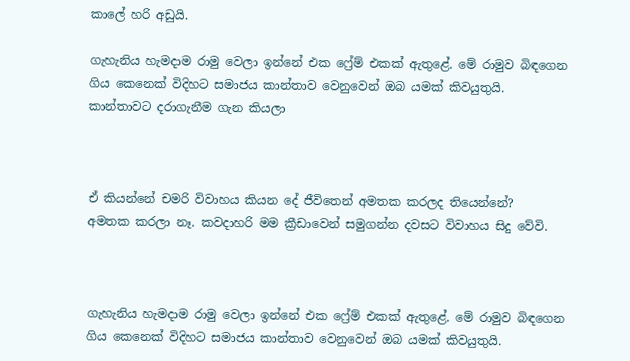කාලේ හරි අඩුයි.

ගැහැනිය හැමදාම රාමු වෙලා ඉන්නේ එක ෆ්‍රේම් එකක් ඇතුළේ. මේ රාමුව බිඳගෙන ගිය කෙනෙක් විදිහට සමාජය කාන්තාව වෙනුවෙන් ඔබ යමක් කිවයුතුයි. කාන්තාවට දරාගැනීම ගැන කියලා



ඒ කියන්නේ චමරි විවාහය කියන දේ ජීවිතෙන් අමතක කරලද තියෙන්නේ?
අමතක කරලා නෑ. කවදාහරි මම ක්‍රීඩාවෙන් සමුගන්න දවසට විවාහය සිදු වේවි.



ගැහැනිය හැමදාම රාමු වෙලා ඉන්නේ එක ෆ්‍රේම් එකක් ඇතුළේ. මේ රාමුව බිඳගෙන ගිය කෙනෙක් විදිහට සමාජය කාන්තාව වෙනුවෙන් ඔබ යමක් කිවයුතුයි.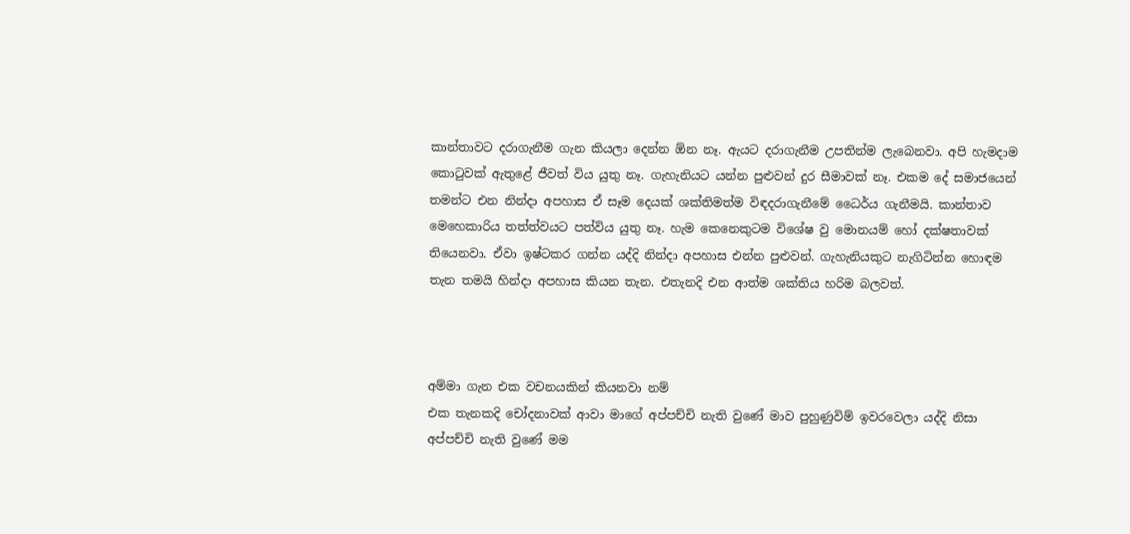කාන්තාවට දරාගැනීම ගැන කියලා දෙන්න ඕන නෑ. ඇයට දරාගැනීම උපතින්ම ලැබෙනවා. අපි හැමදාම කොටුවක් ඇතුළේ ජීවත් විය යුතු නෑ. ගැහැනියට යන්න පුළුවන් දුර සීමාවක් නෑ. එකම දේ සමාජයෙන් තමන්ට එන නින්දා අපහාස ඒ සෑම දෙයක් ශක්තිමත්ම විඳදරාගැනීමේ ධෛර්ය ගැනීමයි. කාන්තාව මෙහෙකාරිය තත්ත්වයට පත්විය යුතු නෑ. හැම කෙනෙකුටම විශේෂ වු මොනයම් හෝ දක්ෂතාවක් තියෙනවා. ඒවා ඉෂ්ටකර ගන්න යද්දි නින්දා අපහාස එන්න පුළුවන්. ගැහැනියකුට නැගිටින්න හොඳම තැන තමයි හින්දා අපහාස කියන තැන. එතැනදි එන ආත්ම ශක්තිය හරිම බලවත්.



අම්මා ගැන එක වචනයකින් කියනවා නම්
එක තැනකදි චෝදනාවක් ආවා මාගේ අප්පච්චි නැති වුණේ මාව පුහුණුවිම් ඉවරවෙලා යද්දි නිසා අප්පච්චි නැති වුණේ මම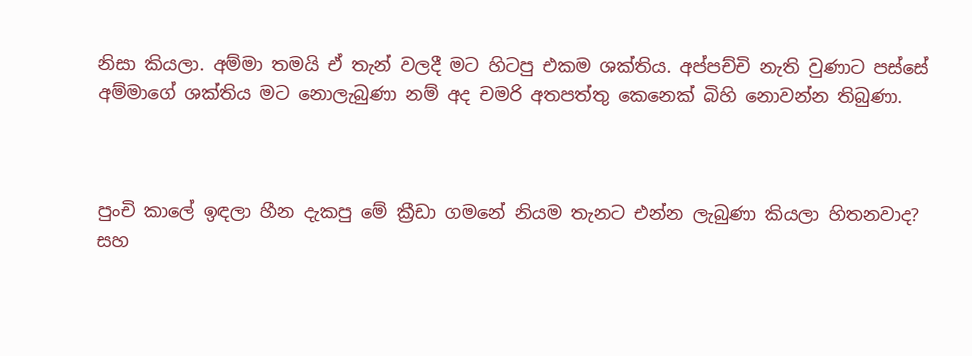නිසා කියලා. අම්මා තමයි ඒ තැන් වලදී මට හිටපු එකම ශක්තිය. අප්පච්චි නැති වුණාට පස්සේ අම්මාගේ ශක්තිය මට නොලැබුණා නම් අද චමරි අතපත්තු කෙනෙක් බිහි නොවන්න තිබුණා.



පුංචි කාලේ ඉඳලා හීන දැකපු මේ ක්‍රීඩා ගමනේ නියම තැනට එන්න ලැබුණා කියලා හිතනවාද?
සහ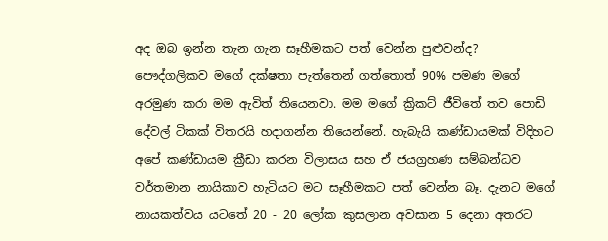අද ඔබ ඉන්න තැන ගැන සෑහීමකට පත් වෙන්න පුළුවන්ද? පෞද්ගලිකව මගේ දක්ෂතා පැත්තෙන් ගත්තොත් 90% පමණ මගේ අරමුණ කරා මම ඇවිත් තියෙනවා. මම මගේ ක්‍රිකට් ජීවිතේ තව පොඩි දේවල් ටිකක් විතරයි හදාගන්න තියෙන්නේ. හැබැයි කණ්ඩායමක් විදිහට අපේ කණ්ඩායම ක්‍රීඩා කරන විලාසය සහ ඒ ජයග්‍රහණ සම්බන්ධව වර්තමාන නායිකාව හැටියට මට සෑහීමකට පත් වෙන්න බෑ. දැනට මගේ නායකත්වය යටතේ 20 - 20 ලෝක කුසලාන අවසාන 5 දෙනා අතරට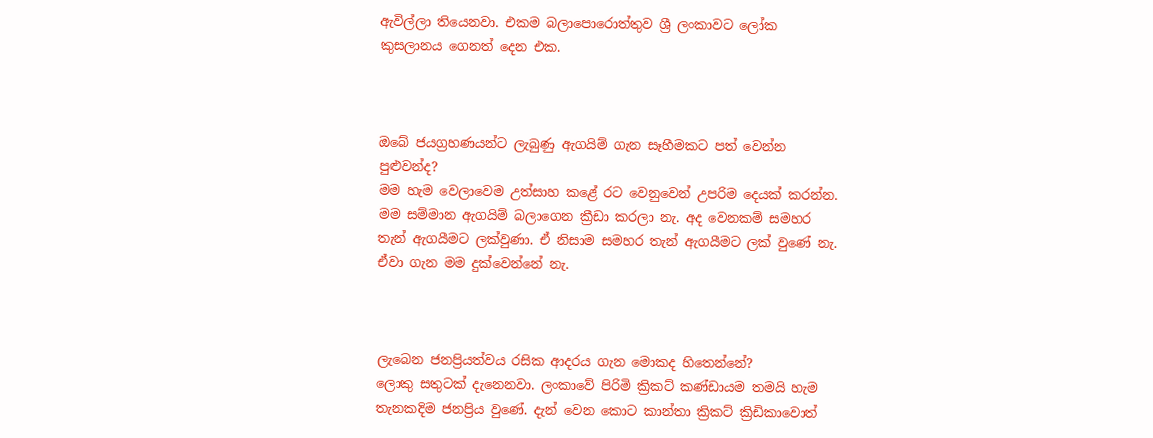ඇවිල්ලා තියෙනවා. එකම බලාපොරොත්තුව ශ්‍රී ලංකාවට ලෝක කුසලානය ගෙනත් දෙන එක.



ඔබේ ජයග්‍රහණයන්ට ලැබුණු ඇගයිම් ගැන සෑහීමකට පත් වෙන්න පුළුවන්ද?
මම හැම වෙලාවෙම උත්සාහ කළේ රට වෙනුවෙන් උපරිම දෙයක් කරන්න. මම සම්මාන ඇගයිම් බලාගෙන ක්‍රීඩා කරලා නැ. අද වෙනකම් සමහර තැන් ඇගයීමට ලක්වුණා. ඒ නිසාම සමහර තැන් ඇගයීමට ලක් වුණේ නැ. ඒවා ගැන මම දුක්වෙන්නේ නැ.



ලැබෙන ජනප්‍රියත්වය රසික ආදරය ගැන මොකද හිතෙන්නේ?
ලොකු සතුටක් දැනෙනවා. ලංකාවේ පිරිමි ක්‍රිකට් කණ්ඩායම තමයි හැම තැනකදිම ජනප්‍රිය වුණේ. දැන් වෙන කොට කාන්තා ක්‍රිකට් ක්‍රිඩිකාවොත්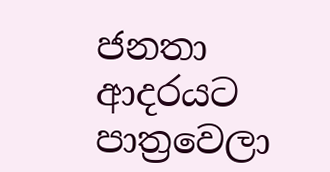ජනතා ආදරයට පාත්‍රවෙලා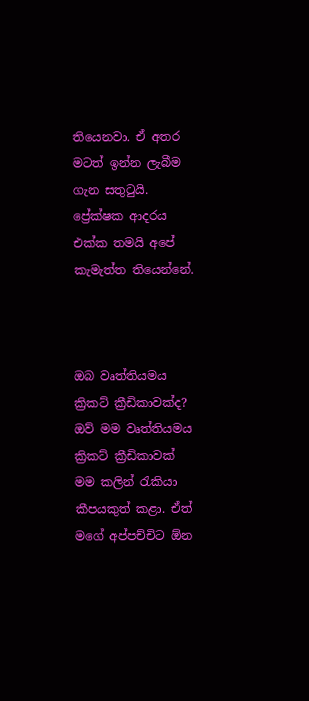තියෙනවා. ඒ අතර මටත් ඉන්න ලැබීම ගැන සතුටුයි. ප්‍රේක්ෂක ආදරය එක්ක තමයි අපේ කැමැත්ත තියෙන්නේ.



ඔබ වෘත්තියමය ක්‍රිකට් ක්‍රීඩිකාවක්ද?
ඔව් මම වෘත්තියමය ක්‍රිකට් ක්‍රීඩිකාවක් මම කලින් රැකියා කීපයකුත් කළා. ඒත් මගේ අප්පච්චිට ඕන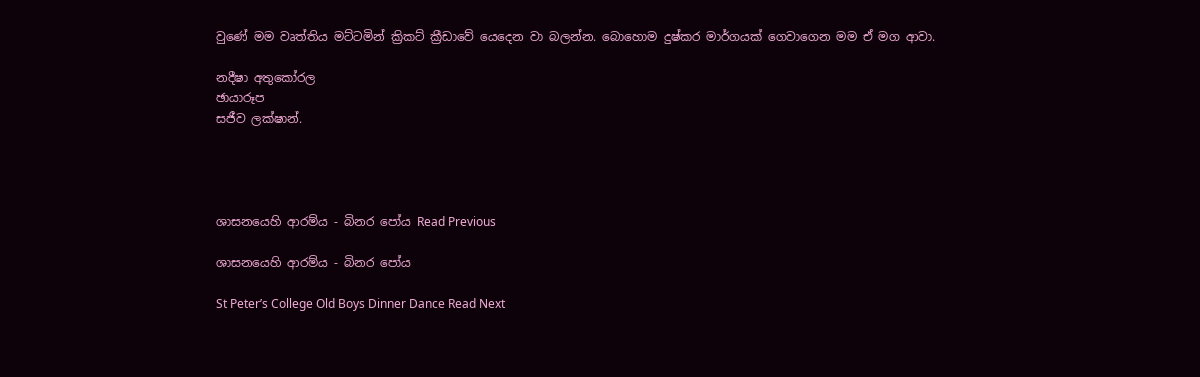වුණේ මම වෘත්තිය මට්ටමින් ක්‍රිකට් ක්‍රීඩාවේ යෙදෙන වා බලන්න. බොහොම දුෂ්කර මාර්ගයක් ගෙවාගෙන මම ඒ මග ආවා.

නදීෂා අතුකෝරල
ඡායාරූප
සජීව ලක්ෂාන්.




ශාසනයෙහි ආරම්ය - බිනර පෝය Read Previous

ශාසනයෙහි ආරම්ය - බිනර පෝය

St Peter’s College Old Boys Dinner Dance Read Next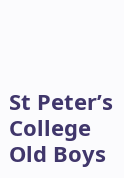St Peter’s College Old Boys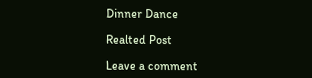Dinner Dance

Realted Post

Leave a comment